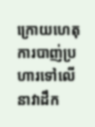ក្រោយហេតុការបាញ់ប្រហារទៅលើនាវាដឹក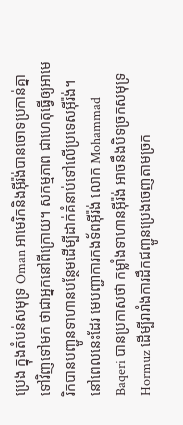ប្រេង ក្នុងតំបន់សមុទ្រ Oman អាមេរិកនិងអ៊ីរ៉ង់បានចោទប្រកាន់គ្នាទៅវិញទៅមក ថាជាអ្នកនៅពីក្រោយ។ សកម្មភាព ជាហេតុធ្វើឲ្យអាមេរិកបានបញ្ជូនទាហានបន្ថែមដើម្បីដាក់គំនាប់ទៅលើប្រទេសអ៊ីរ៉ង់។
នៅពេលនេះដែរ មេបញ្ជាការកងទ័ពអ៊ីរ៉ង់ លោក Mohammad Baqeri បានប្រកាសថា កម្លាំងទាហានអ៊ីរ៉ង់ អាចនឹងបិទច្រកសមុទ្រ Hormuz ដើម្បីរារាំងការដឹកជញ្ជូនប្រេងចេញតាមច្រក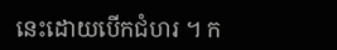នេះដោយបើកជំហរ ។ ក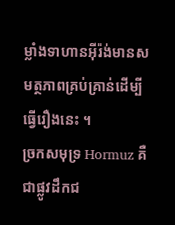ម្លាំងទាហានអ៊ីរ៉ង់មានសមត្ថភាពគ្រប់គ្រាន់ដើម្បីធ្វើរឿងនេះ ។
ច្រកសមុទ្រ Hormuz គឺជាផ្លូវដឹកជ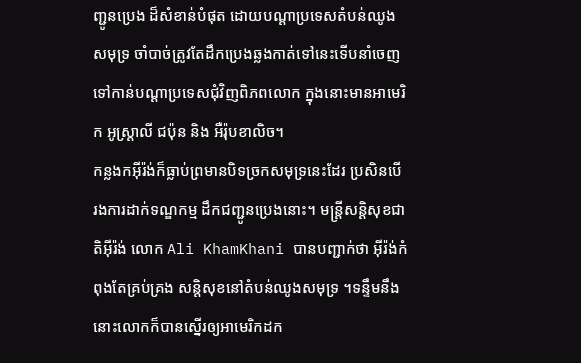ញ្ជូនប្រេង ដ៏សំខាន់បំផុត ដោយបណ្តាប្រទេសតំបន់ឈូងសមុទ្រ ចាំបាច់ត្រូវតែដឹកប្រេងឆ្លងកាត់ទៅនេះទើបនាំចេញទៅកាន់បណ្តាប្រទេសជុំវិញពិភពលោក ក្នុងនោះមានអាមេរិក អូស្ត្រាលី ជប៉ុន និង អឺរ៉ុបខាលិច។
កន្លងកអ៊ីរ៉ង់ក៏ធ្លាប់ព្រមានបិទច្រកសមុទ្រនេះដែរ ប្រសិនបើ រងការដាក់ទណ្ឌកម្ម ដឹកជញ្ជូនប្រេងនោះ។ មន្ត្រីសន្តិសុខជាតិអ៊ីរ៉ង់ លោក Ali KhamKhani បានបញ្ជាក់ថា អ៊ីរ៉ង់កំពុងតែគ្រប់គ្រង សន្តិសុខនៅតំបន់ឈូងសមុទ្រ ។ទន្ទឹមនឹងនោះលោកក៏បានស្នើរឲ្យអាមេរិកដក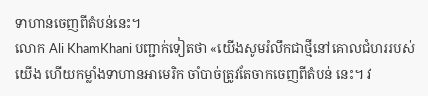ទាហានចេញពីតំបន់នេះ។
លោក Ali KhamKhani បញ្ជាក់ទៀតថា «យើងសូមរំលឹកជាថ្មីនៅគោលជំហររបស់យើង ហើយកម្លាំងទាហានអាមេរិក ចាំបាច់ត្រូវតែចាកចេញពីតំបន់ នេះ។ វ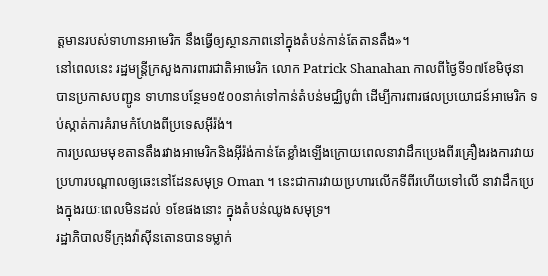ត្តមានរបស់ទាហានអាមេរិក នឹងធ្វើឲ្យស្ថានភាពនៅក្នុងតំបន់កាន់តែតានតឹង»។
នៅពេលនេះ រដ្ឋមន្ត្រីក្រសួងការពារជាតិអាមេរិក លោក Patrick Shanahan កាលពីថ្ងៃទី១៧ខែមិថុនា បានប្រកាសបញ្ជូន ទាហានបន្ថែម១៥០០នាក់ទៅកាន់តំបន់មជ្ឈិបូព៌ា ដើម្បីការពារផលប្រយោជន៍អាមេរិក ទប់ស្កាត់ការគំរាមកំហែងពីប្រទេសអ៊ីរ៉ង់។
ការប្រឈមមុខតានតឹងរវាងអាមេរិកនិងអ៊ីរ៉ង់កាន់តែខ្លាំងឡើងក្រោយពេលនាវាដឹកប្រេងពីរគ្រឿងរងការវាយប្រហារបណ្តាលឲ្យឆេះនៅដែនសមុទ្រ Oman ។ នេះជាការវាយប្រហារលើកទីពីរហើយទៅលើ នាវាដឹកប្រេងក្នុងរយៈពេលមិនដល់ ១ខែផងនោះ ក្នុងតំបន់ឈូងសមុទ្រ។
រដ្ឋាភិបាលទីក្រុងវ៉ាស៊ីនតោនបានទម្លាក់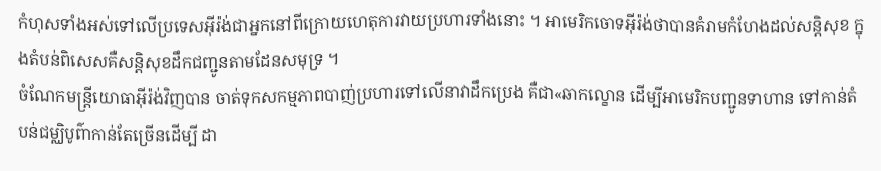កំហុសទាំងអស់ទៅលើប្រទេសអ៊ីរ៉ង់ជាអ្នកនៅពីក្រោយហេតុការវាយប្រហារទាំងនោះ ។ អាមេរិកចោទអ៊ីរ៉ង់ថាបានគំរាមកំហែងដល់សន្តិសុខ ក្នុងតំបន់ពិសេសគឺសន្តិសុខដឹកជញ្ជូនតាមដែនសមុទ្រ ។
ចំណែកមន្ត្រីយោធាអ៊ីរ៉ង់វិញបាន ចាត់ទុកសកម្មភាពបាញ់ប្រហារទៅលើនាវាដឹកប្រេង គឺជា«ឆាកល្ខោន ដើម្បីអាមេរិកបញ្ជូនទាហាន ទៅកាន់តំបន់ជម្ឈិបូព៌ាកាន់តែច្រើនដើម្បី ដា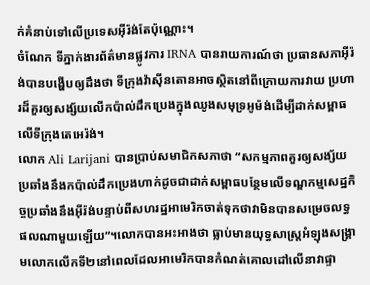ក់គំនាប់ទៅលើប្រទេសអ៊ីរ៉ង់តែប៉ុណ្ណោះ។
ចំណែក ទីភ្នាក់ងារព័ត៌មានផ្លូវការ IRNA បានរាយការណ៍ថា ប្រធានសភាអ៊ីរ៉ង់បានបង្ហើបឲ្យដឹងថា ទីក្រុងវ៉ាស៊ីនតោនអាចស្ថិតនៅពីក្រោយការវាយ ប្រហារដ៏គួរឲ្យសង្ស័យលើកប៉ាល់ដឹកប្រេងក្នុងឈូងសមុទ្រអូម៉ង់ដើម្បីដាក់សម្ពាធលើទីក្រុងតេអេរ៉ង់។
លោក Ali Larijani បានប្រាប់សមាជិកសភាថា “សកម្មភាពគួរឲ្យសង្ស័យប្រឆាំងនឹងកប៉ាល់ដឹកប្រេងហាក់ដូចជាដាក់សម្ពាធបន្ថែមលើទណ្ឌកម្មសេដ្ឋកិច្ចប្រឆាំងនឹងអ៊ីរ៉ង់បន្ទាប់ពីសហរដ្ឋអាមេរិកចាត់ទុកថាវាមិនបានសម្រេចលទ្ធផលណាមួយឡើយ”។លោកបានអះអាងថា ធ្លាប់មានយុទ្ធសាស្ត្រអំឡុងសង្គ្រាមលោកលើកទី២នៅពេលដែលអាមេរិកបានកំណត់គោលដៅលើនាវាផ្ទា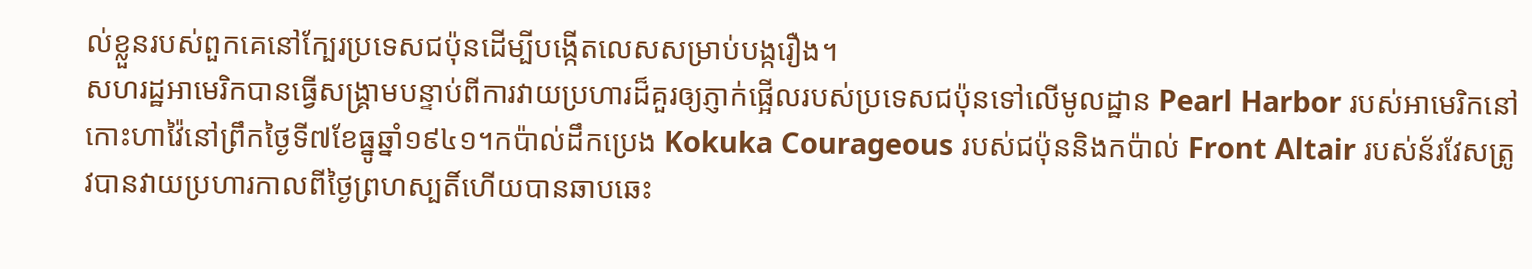ល់ខ្លួនរបស់ពួកគេនៅក្បែរប្រទេសជប៉ុនដើម្បីបង្កើតលេសសម្រាប់បង្ករឿង។
សហរដ្ឋអាមេរិកបានធ្វើសង្គ្រាមបន្ទាប់ពីការវាយប្រហារដ៏គួរឲ្យភ្ញាក់ផ្អើលរបស់ប្រទេសជប៉ុនទៅលើមូលដ្ឋាន Pearl Harbor របស់អាមេរិកនៅកោះហាវ៉ៃនៅព្រឹកថ្ងៃទី៧ខែធ្នូឆ្នាំ១៩៤១។កប៉ាល់ដឹកប្រេង Kokuka Courageous របស់ជប៉ុននិងកប៉ាល់ Front Altair របស់ន័រវែសត្រូវបានវាយប្រហារកាលពីថ្ងៃព្រហស្បតិ៍ហើយបានឆាបឆេះ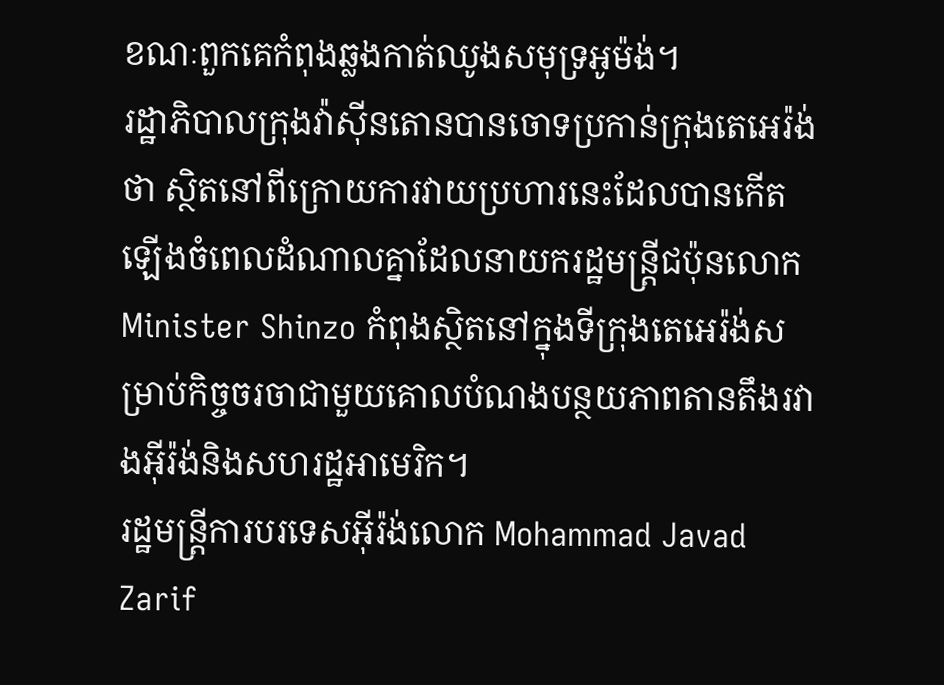ខណៈពួកគេកំពុងឆ្លងកាត់ឈូងសមុទ្រអូម៉ង់។
រដ្ឋាភិបាលក្រុងវ៉ាស៊ីនតោនបានចោទប្រកាន់ក្រុងតេអេរ៉ង់ថា ស្ថិតនៅពីក្រោយការវាយប្រហារនេះដែលបានកើតឡើងចំពេលដំណាលគ្នាដែលនាយករដ្ឋមន្ត្រីជប៉ុនលោក Minister Shinzo កំពុងស្ថិតនៅក្នុងទីក្រុងតេអេរ៉ង់សម្រាប់កិច្ចចរចាជាមួយគោលបំណងបន្ថយភាពតានតឹងរវាងអ៊ីរ៉ង់និងសហរដ្ឋអាមេរិក។
រដ្ឋមន្ត្រីការបរទេសអ៊ីរ៉ង់លោក Mohammad Javad Zarif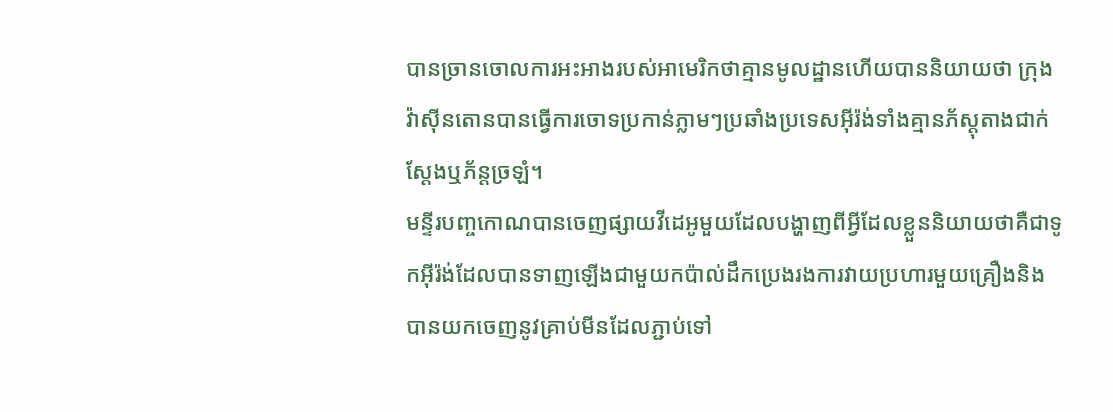បានច្រានចោលការអះអាងរបស់អាមេរិកថាគ្មានមូលដ្ឋានហើយបាននិយាយថា ក្រុងវ៉ាស៊ីនតោនបានធ្វើការចោទប្រកាន់ភ្លាមៗប្រឆាំងប្រទេសអ៊ីរ៉ង់ទាំងគ្មានភ័ស្តុតាងជាក់ស្តែងឬភ័ន្តច្រឡំ។
មន្ទីរបញ្ចកោណបានចេញផ្សាយវីដេអូមួយដែលបង្ហាញពីអ្វីដែលខ្លួននិយាយថាគឺជាទូកអ៊ីរ៉ង់ដែលបានទាញឡើងជាមួយកប៉ាល់ដឹកប្រេងរងការវាយប្រហារមួយគ្រឿងនិងបានយកចេញនូវគ្រាប់មីនដែលភ្ជាប់ទៅ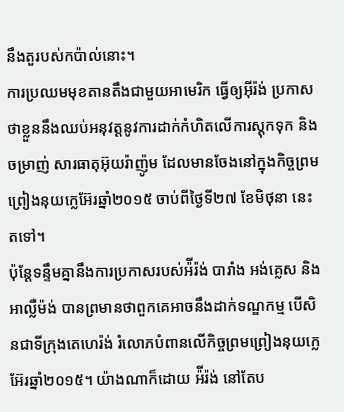នឹងតួរបស់កប៉ាល់នោះ។
ការប្រឈមមុខតានតឹងជាមួយអាមេរិក ធ្វើឲ្យអ៊ីរ៉ង់ ប្រកាសថាខ្លួននឹងឈប់អនុវត្តនូវការដាក់កំហិតលើការស្ដុកទុក និងចម្រាញ់ សារធាតុអ៊ុយរ៉ាញ៉ូម ដែលមានចែងនៅក្នុងកិច្ចព្រមព្រៀងនុយក្លេអ៊ែរឆ្នាំ២០១៥ ចាប់ពីថ្ងៃទី២៧ ខែមិថុនា នេះ តទៅ។
ប៉ុន្តែទន្ទឹមគ្នានឹងការប្រកាសរបស់អ៉ីរ៉ង់ បារាំង អង់គ្លេស និងអាល្លឺម៉ង់ បានព្រមានថាពួកគេអាចនឹងដាក់ទណ្ឌកម្ម បើសិនជាទីក្រុងតេហេរ៉ង់ រំលោភបំពានលើកិច្ចព្រមព្រៀងនុយក្លេអ៊ែរឆ្នាំ២០១៥។ យ៉ាងណាក៏ដោយ អ៉ីរ៉ង់ នៅតែប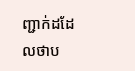ញ្ជាក់ដដែលថាប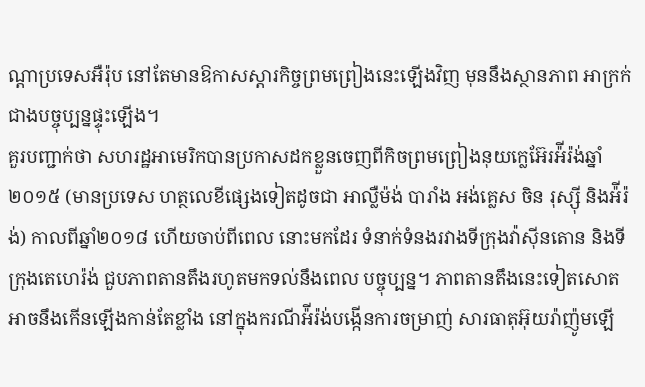ណ្ដាប្រទេសអឺរ៉ុប នៅតែមានឱកាសស្ដារកិច្ចព្រមព្រៀងនេះឡើងវិញ មុននឹងស្ថានភាព អាក្រក់ជាងបច្ចុប្បន្នផ្ទុះឡើង។
គួរបញ្ជាក់ថា សហរដ្ឋអាមេរិកបានប្រកាសដកខ្លួនចេញពីកិចព្រមព្រៀងនុយក្លេអ៊ែរអ៉ីរ៉ង់ឆ្នាំ២០១៥ (មានប្រទេស ហត្ថលេខីផ្សេងទៀតដូចជា អាល្លឺម៉ង់ បារាំង អង់គ្លេស ចិន រុស្ស៊ី និងអ៉ីរ៉ង់) កាលពីឆ្នាំ២០១៨ ហើយចាប់ពីពេល នោះមកដែរ ទំនាក់ទំនងរវាងទីក្រុងវ៉ាស៊ីនតោន និងទីក្រុងតេហេរ៉ង់ ជួបភាពតានតឹងរហូតមកទល់នឹងពេល បច្ចុប្បន្ន។ ភាពតានតឹងនេះទៀតសោត អាចនឹងកើនឡើងកាន់តែខ្លាំង នៅក្នុងករណីអ៉ីរ៉ង់បង្កើនការចម្រាញ់ សារធាតុអ៊ុយរ៉ាញ៉ូមឡើ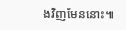ងវិញមែននោះ៕